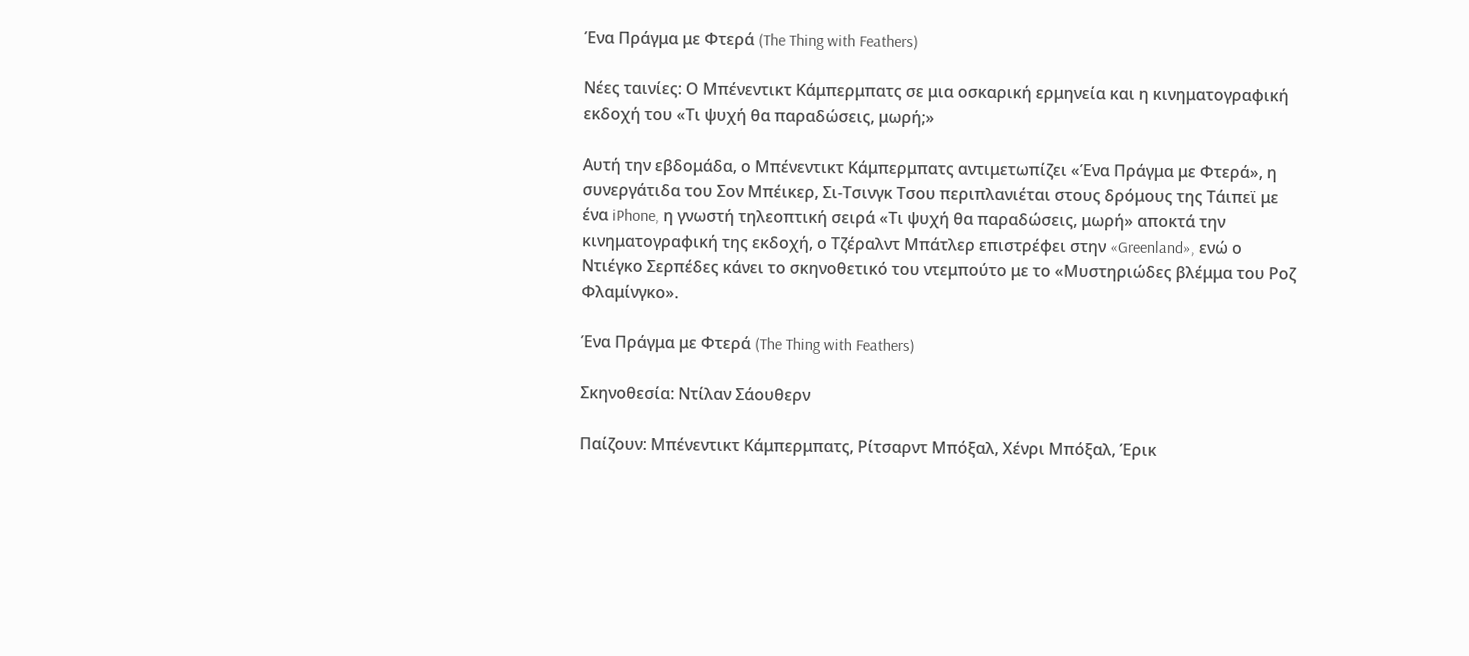Ένα Πράγμα με Φτερά (The Thing with Feathers)

Νέες ταινίες: Ο Μπένεντικτ Κάμπερμπατς σε μια οσκαρική ερμηνεία και η κινηματογραφική εκδοχή του «Τι ψυχή θα παραδώσεις, μωρή;»

Αυτή την εβδομάδα, ο Μπένεντικτ Κάμπερμπατς αντιμετωπίζει «Ένα Πράγμα με Φτερά», η συνεργάτιδα του Σον Μπέικερ, Σι-Τσινγκ Τσου περιπλανιέται στους δρόμους της Τάιπεϊ με ένα iPhone, η γνωστή τηλεοπτική σειρά «Τι ψυχή θα παραδώσεις, μωρή» αποκτά την κινηματογραφική της εκδοχή, ο Τζέραλντ Μπάτλερ επιστρέφει στην «Greenland», ενώ ο Ντιέγκο Σερπέδες κάνει το σκηνοθετικό του ντεμπούτο με το «Μυστηριώδες βλέμμα του Ροζ Φλαμίνγκο».

Ένα Πράγμα με Φτερά (The Thing with Feathers)

Σκηνοθεσία: Ντίλαν Σάουθερν

Παίζουν: Μπένεντικτ Κάμπερμπατς, Ρίτσαρντ Μπόξαλ, Χένρι Μπόξαλ, Έρικ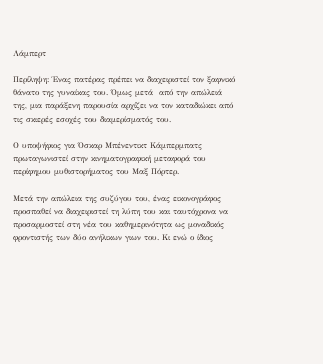Λάμπερτ

Περίληψη: Ένας πατέρας πρέπει να διαχειριστεί τον ξαφνικό θάνατο της γυναίκας του. Όμως μετά  από την απώλειά της, μια παράξενη παρουσία αρχίζει να τον καταδιώκει από τις σκιερές εσοχές του διαμερίσματός του.

Ο υποψήφιος για Όσκαρ Μπένεντικτ Κάμπερμπατς πρωταγωνιστεί στην κινηματογραφική μεταφορά του περίφημου μυθιστορήματος του Μαξ Πόρτερ.

Μετά την απώλεια της συζύγου του, ένας εικονογράφος προσπαθεί να διαχειριστεί τη λύπη του και ταυτόχρονα να προσαρμοστεί στη νέα του καθημερινότητα ως μοναδικός φροντιστής των δύο ανήλικων γιων του. Κι ενώ ο ίδιος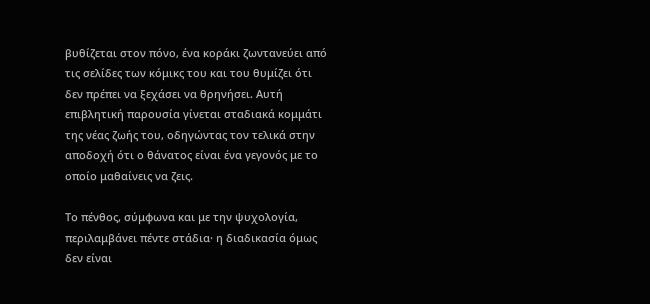βυθίζεται στον πόνο, ένα κοράκι ζωντανεύει από τις σελίδες των κόμικς του και του θυμίζει ότι δεν πρέπει να ξεχάσει να θρηνήσει. Αυτή  επιβλητική παρουσία γίνεται σταδιακά κομμάτι της νέας ζωής του, οδηγώντας τον τελικά στην αποδοχή ότι ο θάνατος είναι ένα γεγονός με το οποίο μαθαίνεις να ζεις.

Το πένθος, σύμφωνα και με την ψυχολογία, περιλαμβάνει πέντε στάδια· η διαδικασία όμως δεν είναι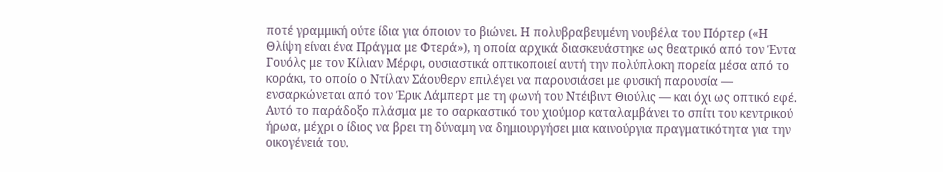ποτέ γραμμική ούτε ίδια για όποιον το βιώνει. Η πολυβραβευμένη νουβέλα του Πόρτερ («Η Θλίψη είναι ένα Πράγμα με Φτερά»), η οποία αρχικά διασκευάστηκε ως θεατρικό από τον Έντα Γουόλς με τον Κίλιαν Μέρφι, ουσιαστικά οπτικοποιεί αυτή την πολύπλοκη πορεία μέσα από το κοράκι, το οποίο ο Ντίλαν Σάουθερν επιλέγει να παρουσιάσει με φυσική παρουσία — ενσαρκώνεται από τον Έρικ Λάμπερτ με τη φωνή του Ντέιβιντ Θιούλις — και όχι ως οπτικό εφέ. Αυτό το παράδοξο πλάσμα με το σαρκαστικό του χιούμορ καταλαμβάνει το σπίτι του κεντρικού ήρωα, μέχρι ο ίδιος να βρει τη δύναμη να δημιουργήσει μια καινούργια πραγματικότητα για την οικογένειά του.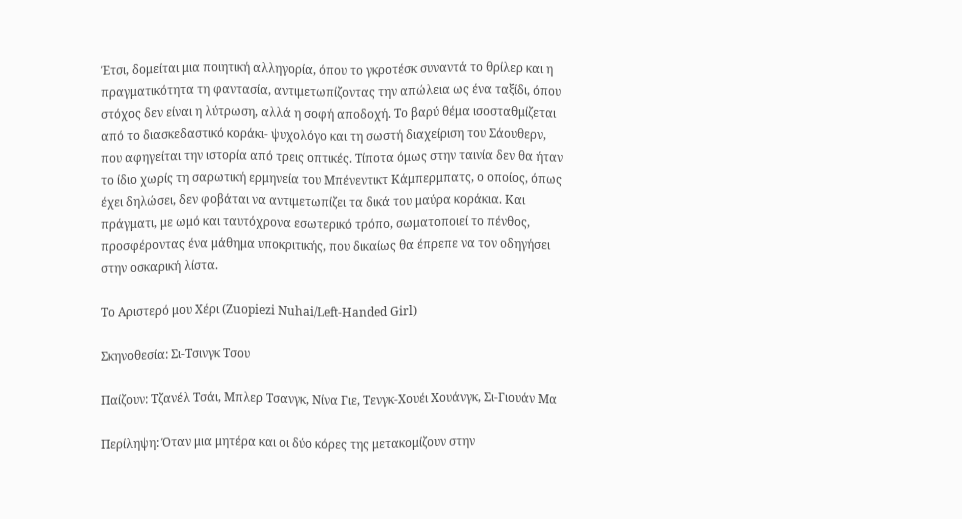Έτσι, δομείται μια ποιητική αλληγορία, όπου το γκροτέσκ συναντά το θρίλερ και η πραγματικότητα τη φαντασία, αντιμετωπίζοντας την απώλεια ως ένα ταξίδι, όπου στόχος δεν είναι η λύτρωση, αλλά η σοφή αποδοχή. Το βαρύ θέμα ισοσταθμίζεται από το διασκεδαστικό κοράκι- ψυχολόγο και τη σωστή διαχείριση του Σάουθερν, που αφηγείται την ιστορία από τρεις οπτικές. Τίποτα όμως στην ταινία δεν θα ήταν το ίδιο χωρίς τη σαρωτική ερμηνεία του Μπένεντικτ Κάμπερμπατς, ο οποίος, όπως έχει δηλώσει, δεν φοβάται να αντιμετωπίζει τα δικά του μαύρα κοράκια. Και πράγματι, με ωμό και ταυτόχρονα εσωτερικό τρόπο, σωματοποιεί το πένθος, προσφέροντας ένα μάθημα υποκριτικής, που δικαίως θα έπρεπε να τον οδηγήσει στην οσκαρική λίστα.

Το Αριστερό μου Χέρι (Zuopiezi Nuhai/Left-Handed Girl)

Σκηνοθεσία: Σι-Τσινγκ Τσου

Παίζουν: Τζανέλ Τσάι, Μπλερ Τσανγκ, Νίνα Γιε, Τενγκ-Χουέι Χουάνγκ, Σι-Γιουάν Μα

Περίληψη: Όταν μια μητέρα και οι δύο κόρες της μετακομίζουν στην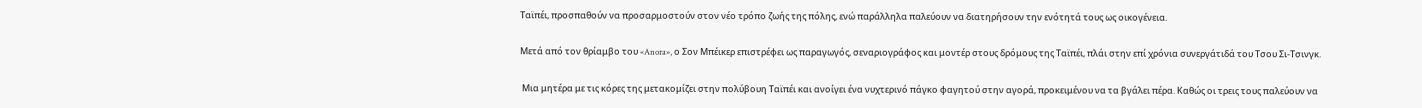Ταϊπέι, προσπαθούν να προσαρμοστούν στον νέο τρόπο ζωής της πόλης, ενώ παράλληλα παλεύουν να διατηρήσουν την ενότητά τους ως οικογένεια.

Μετά από τον θρίαμβο του «Anora», ο Σον Μπέικερ επιστρέφει ως παραγωγός, σεναριογράφος και μοντέρ στους δρόμους της Ταϊπέι, πλάι στην επί χρόνια συνεργάτιδά του Τσου Σι-Τσινγκ.

 Μια μητέρα με τις κόρες της μετακομίζει στην πολύβουη Ταϊπέι και ανοίγει ένα νυχτερινό πάγκο φαγητού στην αγορά, προκειμένου να τα βγάλει πέρα. Καθώς οι τρεις τους παλεύουν να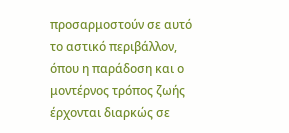προσαρμοστούν σε αυτό το αστικό περιβάλλον, όπου η παράδοση και ο μοντέρνος τρόπος ζωής έρχονται διαρκώς σε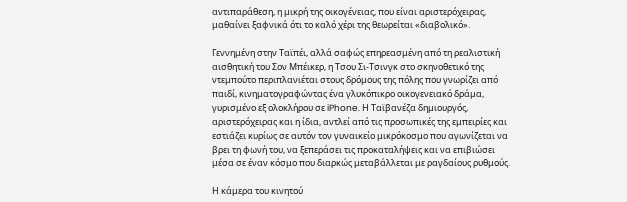αντιπαράθεση, η μικρή της οικογένειας, που είναι αριστερόχειρας, μαθαίνει ξαφνικά ότι το καλό χέρι της θεωρείται «διαβολικό».

Γεννημένη στην Ταϊπέι, αλλά σαφώς επηρεασμένη από τη ρεαλιστική αισθητική του Σον Μπέικερ, η Τσου Σι-Τσινγκ στο σκηνοθετικό της ντεμπούτο περιπλανιέται στους δρόμους της πόλης που γνωρίζει από παιδί, κινηματογραφώντας ένα γλυκόπικρο οικογενειακό δράμα, γυρισμένο εξ ολοκλήρου σε iPhone. Η Ταϊβανέζα δημιουργός, αριστερόχειρας και η ίδια, αντλεί από τις προσωπικές της εμπειρίες και εστιάζει κυρίως σε αυτόν τον γυναικείο μικρόκοσμο που αγωνίζεται να βρει τη φωνή του, να ξεπεράσει τις προκαταλήψεις και να επιβιώσει μέσα σε έναν κόσμο που διαρκώς μεταβάλλεται με ραγδαίους ρυθμούς.

Η κάμερα του κινητού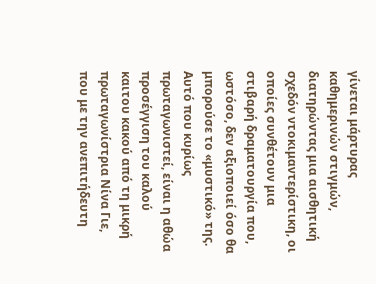γίνεται μάρτυρας καθημερινών στιγμών, διατηρώντας μια αισθητική σχεδόν ντοκιμαντερίστικη, οι οποίες συνθέτουν μια στιβαρή δραματουργία που, ωστόσο, δεν αξιοποιεί όσο θα μπορούσε το «μυστικό» της. Αυτό που κυρίως πρωταγωνιστεί, είναι η αθώα προσέγγιση του καλού καιτου κακού από τη μικρή πρωταγωνίστρια Νίνα Γιε, που με την ανεπιτήδευτη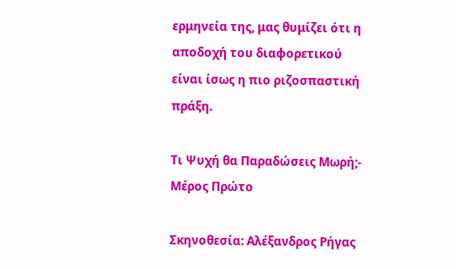ερμηνεία της, μας θυμίζει ότι η αποδοχή του διαφορετικού είναι ίσως η πιο ριζοσπαστική πράξη.

Τι Ψυχή θα Παραδώσεις Μωρή;- Μέρος Πρώτο

Σκηνοθεσία: Αλέξανδρος Ρήγας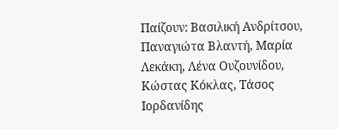Παίζουν: Βασιλική Ανδρίτσου, Παναγιώτα Βλαντή, Μαρία Λεκάκη, Λένα Ουζουνίδου, Κώστας Κόκλας, Τάσος Ιορδανίδης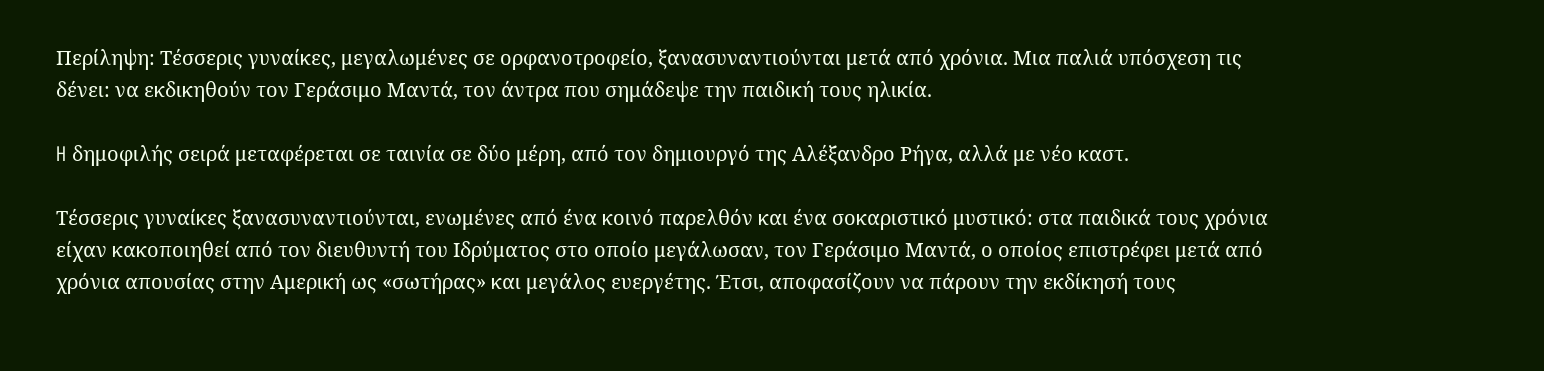Περίληψη: Τέσσερις γυναίκες, μεγαλωμένες σε ορφανοτροφείο, ξανασυναντιούνται μετά από χρόνια. Μια παλιά υπόσχεση τις δένει: να εκδικηθούν τον Γεράσιμο Μαντά, τον άντρα που σημάδεψε την παιδική τους ηλικία.

H δημοφιλής σειρά μεταφέρεται σε ταινία σε δύο μέρη, από τον δημιουργό της Αλέξανδρο Ρήγα, αλλά με νέο καστ.

Τέσσερις γυναίκες ξανασυναντιούνται, ενωμένες από ένα κοινό παρελθόν και ένα σοκαριστικό μυστικό: στα παιδικά τους χρόνια είχαν κακοποιηθεί από τον διευθυντή του Ιδρύματος στο οποίο μεγάλωσαν, τον Γεράσιμο Μαντά, ο οποίος επιστρέφει μετά από χρόνια απουσίας στην Αμερική ως «σωτήρας» και μεγάλος ευεργέτης. Έτσι, αποφασίζουν να πάρουν την εκδίκησή τους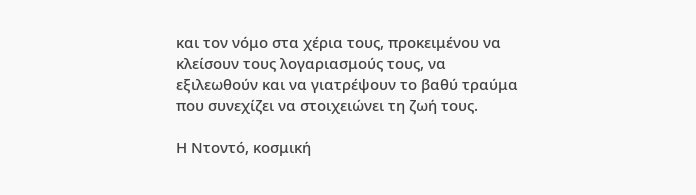και τον νόμο στα χέρια τους, προκειμένου να κλείσουν τους λογαριασμούς τους, να εξιλεωθούν και να γιατρέψουν το βαθύ τραύμα που συνεχίζει να στοιχειώνει τη ζωή τους.

Η Ντοντό, κοσμική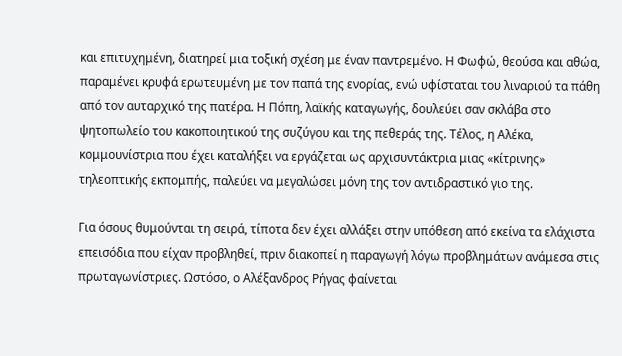και επιτυχημένη, διατηρεί μια τοξική σχέση με έναν παντρεμένο. Η Φωφώ, θεούσα και αθώα, παραμένει κρυφά ερωτευμένη με τον παπά της ενορίας, ενώ υφίσταται του λιναριού τα πάθη από τον αυταρχικό της πατέρα. Η Πόπη, λαϊκής καταγωγής, δουλεύει σαν σκλάβα στο ψητοπωλείο του κακοποιητικού της συζύγου και της πεθεράς της. Τέλος, η Αλέκα, κομμουνίστρια που έχει καταλήξει να εργάζεται ως αρχισυντάκτρια μιας «κίτρινης» τηλεοπτικής εκπομπής, παλεύει να μεγαλώσει μόνη της τον αντιδραστικό γιο της.

Για όσους θυμούνται τη σειρά, τίποτα δεν έχει αλλάξει στην υπόθεση από εκείνα τα ελάχιστα επεισόδια που είχαν προβληθεί, πριν διακοπεί η παραγωγή λόγω προβλημάτων ανάμεσα στις πρωταγωνίστριες. Ωστόσο, ο Αλέξανδρος Ρήγας φαίνεται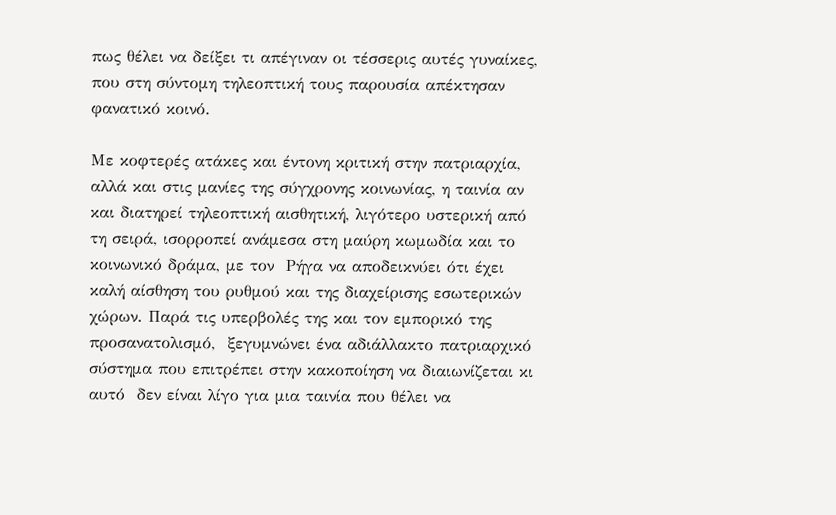πως θέλει να δείξει τι απέγιναν οι τέσσερις αυτές γυναίκες, που στη σύντομη τηλεοπτική τους παρουσία απέκτησαν φανατικό κοινό.

Με κοφτερές ατάκες και έντονη κριτική στην πατριαρχία, αλλά και στις μανίες της σύγχρονης κοινωνίας, η ταινία αν και διατηρεί τηλεοπτική αισθητική, λιγότερο υστερική από τη σειρά, ισορροπεί ανάμεσα στη μαύρη κωμωδία και το κοινωνικό δράμα, με τον  Ρήγα να αποδεικνύει ότι έχει καλή αίσθηση του ρυθμού και της διαχείρισης εσωτερικών χώρων. Παρά τις υπερβολές της και τον εμπορικό της προσανατολισμό,  ξεγυμνώνει ένα αδιάλλακτο πατριαρχικό σύστημα που επιτρέπει στην κακοποίηση να διαιωνίζεται κι αυτό  δεν είναι λίγο για μια ταινία που θέλει να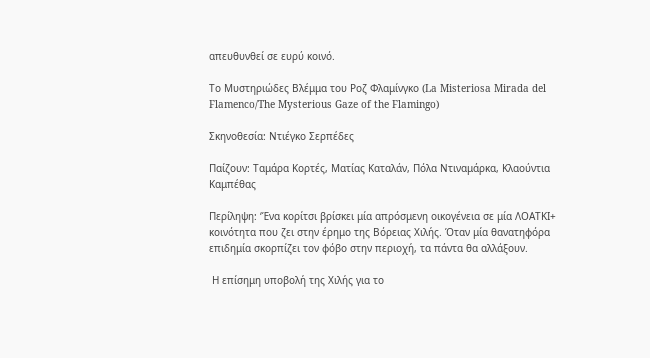απευθυνθεί σε ευρύ κοινό.

Το Μυστηριώδες Βλέμμα του Ροζ Φλαμίνγκο (La Misteriosa Mirada del Flamenco/The Mysterious Gaze of the Flamingo)

Σκηνοθεσία: Ντιέγκο Σερπέδες

Παίζουν: Ταμάρα Κορτές, Ματίας Καταλάν, Πόλα Ντιναμάρκα, Κλαούντια Καμπέθας

Περίληψη: ‘Ένα κορίτσι βρίσκει μία απρόσμενη οικογένεια σε μία ΛΟΑΤΚΙ+ κοινότητα που ζει στην έρημο της Βόρειας Χιλής. Όταν μία θανατηφόρα επιδημία σκορπίζει τον φόβο στην περιοχή, τα πάντα θα αλλάξουν.

 Η επίσημη υποβολή της Χιλής για το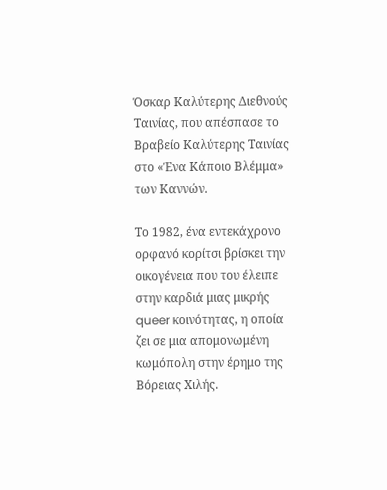Όσκαρ Καλύτερης Διεθνούς Ταινίας, που απέσπασε το Βραβείο Καλύτερης Ταινίας στο «Ένα Κάποιο Βλέμμα» των Καννών.

Το 1982, ένα εντεκάχρονο ορφανό κορίτσι βρίσκει την οικογένεια που του έλειπε στην καρδιά μιας μικρής queer κοινότητας, η οποία ζει σε μια απομονωμένη κωμόπολη στην έρημο της Βόρειας Χιλής.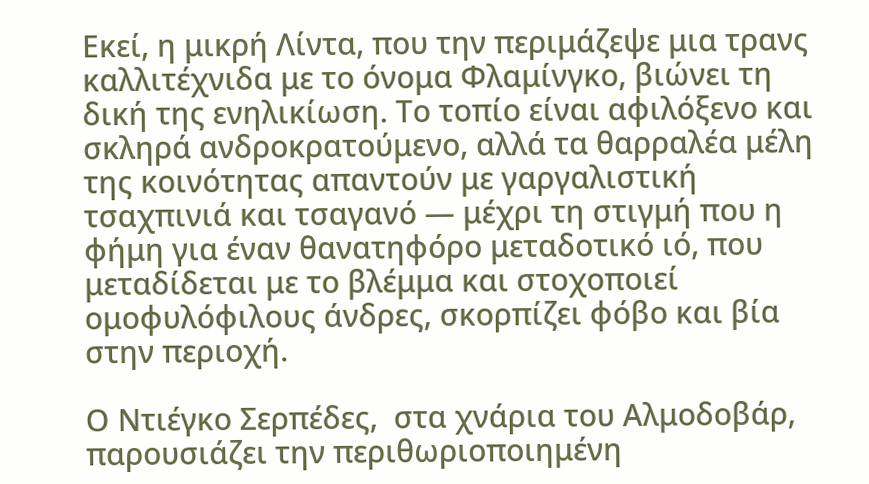Εκεί, η μικρή Λίντα, που την περιμάζεψε μια τρανς καλλιτέχνιδα με το όνομα Φλαμίνγκο, βιώνει τη δική της ενηλικίωση. Το τοπίο είναι αφιλόξενο και σκληρά ανδροκρατούμενο, αλλά τα θαρραλέα μέλη της κοινότητας απαντούν με γαργαλιστική τσαχπινιά και τσαγανό — μέχρι τη στιγμή που η φήμη για έναν θανατηφόρο μεταδοτικό ιό, που μεταδίδεται με το βλέμμα και στοχοποιεί ομοφυλόφιλους άνδρες, σκορπίζει φόβο και βία στην περιοχή.

Ο Ντιέγκο Σερπέδες,  στα χνάρια του Αλμοδοβάρ, παρουσιάζει την περιθωριοποιημένη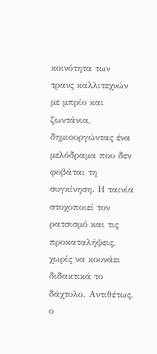κοινότητα των τρανς καλλιτεχνών με μπρίο και ζωντάνια, δημιουργώντας ένα μελόδραμα που δεν φοβάται τη συγκίνηση. Η ταινία στοχοποιεί τον ρατσισμό και τις προκαταλήψεις, χωρίς να κουνάει διδακτικά το δάχτυλο. Αντιθέτως, ο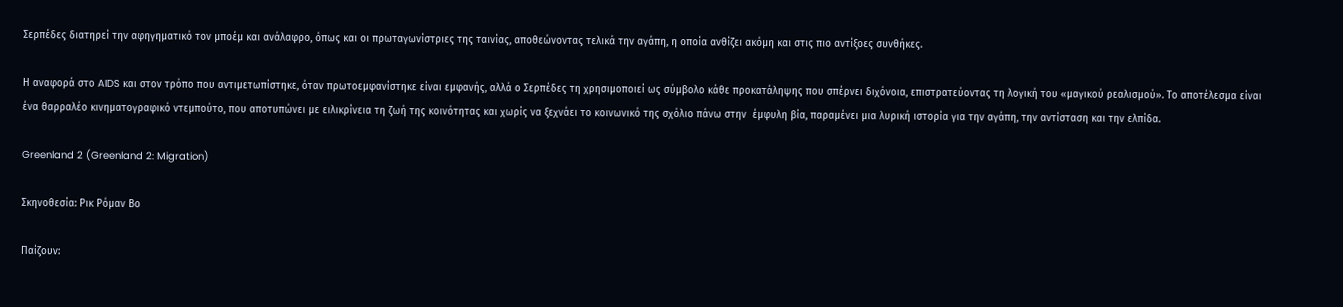Σερπέδες διατηρεί την αφηγηματικό τον μποέμ και ανάλαφρο, όπως και οι πρωταγωνίστριες της ταινίας, αποθεώνοντας τελικά την αγάπη, η οποία ανθίζει ακόμη και στις πιο αντίξοες συνθήκες.

Η αναφορά στο AIDS και στον τρόπο που αντιμετωπίστηκε, όταν πρωτοεμφανίστηκε είναι εμφανής, αλλά ο Σερπέδες τη χρησιμοποιεί ως σύμβολο κάθε προκατάληψης που σπέρνει διχόνοια, επιστρατεύοντας τη λογική του «μαγικού ρεαλισμού». Το αποτέλεσμα είναι ένα θαρραλέο κινηματογραφικό ντεμπούτο, που αποτυπώνει με ειλικρίνεια τη ζωή της κοινότητας και χωρίς να ξεχνάει το κοινωνικό της σχόλιο πάνω στην  έμφυλη βία, παραμένει μια λυρική ιστορία για την αγάπη, την αντίσταση και την ελπίδα.

Greenland 2 (Greenland 2: Migration)

Σκηνοθεσία: Ρικ Ρόμαν Βο

Παίζουν: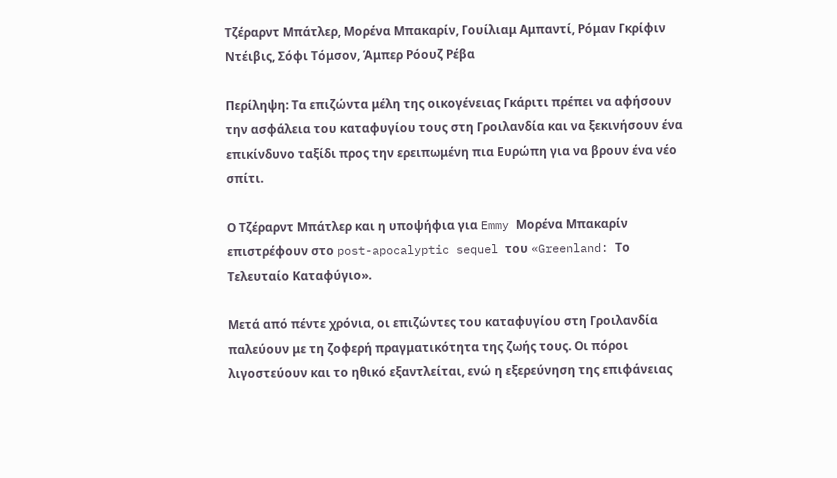Τζέραρντ Μπάτλερ, Μορένα Μπακαρίν, Γουίλιαμ Αμπαντί, Ρόμαν Γκρίφιν Ντέιβις, Σόφι Τόμσον, Άμπερ Ρόουζ Ρέβα

Περίληψη: Τα επιζώντα μέλη της οικογένειας Γκάριτι πρέπει να αφήσουν την ασφάλεια του καταφυγίου τους στη Γροιλανδία και να ξεκινήσουν ένα επικίνδυνο ταξίδι προς την ερειπωμένη πια Ευρώπη για να βρουν ένα νέο σπίτι.

Ο Τζέραρντ Μπάτλερ και η υποψήφια για Emmy Μορένα Μπακαρίν επιστρέφουν στο post-apocalyptic sequel του «Greenland: Το Τελευταίο Καταφύγιο».

Μετά από πέντε χρόνια, οι επιζώντες του καταφυγίου στη Γροιλανδία παλεύουν με τη ζοφερή πραγματικότητα της ζωής τους. Οι πόροι λιγοστεύουν και το ηθικό εξαντλείται, ενώ η εξερεύνηση της επιφάνειας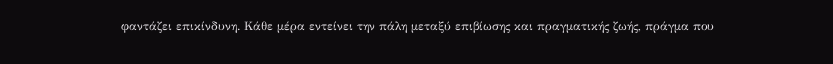φαντάζει επικίνδυνη. Κάθε μέρα εντείνει την πάλη μεταξύ επιβίωσης και πραγματικής ζωής, πράγμα που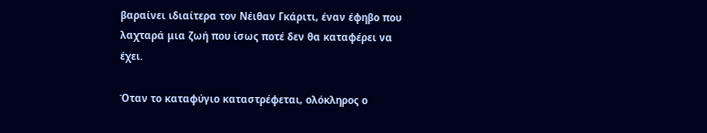βαραίνει ιδιαίτερα τον Νέιθαν Γκάριτι, έναν έφηβο που λαχταρά μια ζωή που ίσως ποτέ δεν θα καταφέρει να έχει.

Όταν το καταφύγιο καταστρέφεται, ολόκληρος ο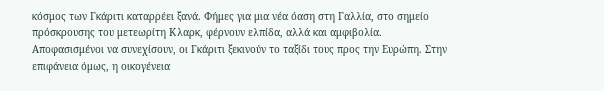κόσμος των Γκάριτι καταρρέει ξανά. Φήμες για μια νέα όαση στη Γαλλία, στο σημείο πρόσκρουσης του μετεωρίτη Κλαρκ, φέρνουν ελπίδα, αλλά και αμφιβολία. Αποφασισμένοι να συνεχίσουν, οι Γκάριτι ξεκινούν το ταξίδι τους προς την Ευρώπη. Στην επιφάνεια όμως, η οικογένεια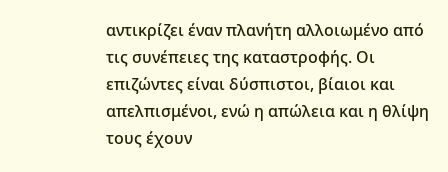αντικρίζει έναν πλανήτη αλλοιωμένο από τις συνέπειες της καταστροφής. Οι επιζώντες είναι δύσπιστοι, βίαιοι και απελπισμένοι, ενώ η απώλεια και η θλίψη τους έχουν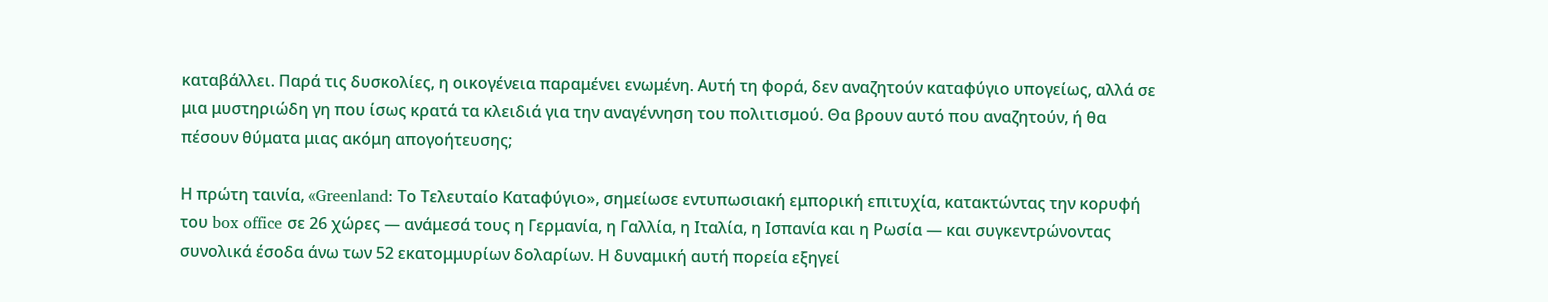καταβάλλει. Παρά τις δυσκολίες, η οικογένεια παραμένει ενωμένη. Αυτή τη φορά, δεν αναζητούν καταφύγιο υπογείως, αλλά σε μια μυστηριώδη γη που ίσως κρατά τα κλειδιά για την αναγέννηση του πολιτισμού. Θα βρουν αυτό που αναζητούν, ή θα πέσουν θύματα μιας ακόμη απογοήτευσης;

Η πρώτη ταινία, «Greenland: Το Τελευταίο Καταφύγιο», σημείωσε εντυπωσιακή εμπορική επιτυχία, κατακτώντας την κορυφή του box office σε 26 χώρες — ανάμεσά τους η Γερμανία, η Γαλλία, η Ιταλία, η Ισπανία και η Ρωσία — και συγκεντρώνοντας συνολικά έσοδα άνω των 52 εκατομμυρίων δολαρίων. Η δυναμική αυτή πορεία εξηγεί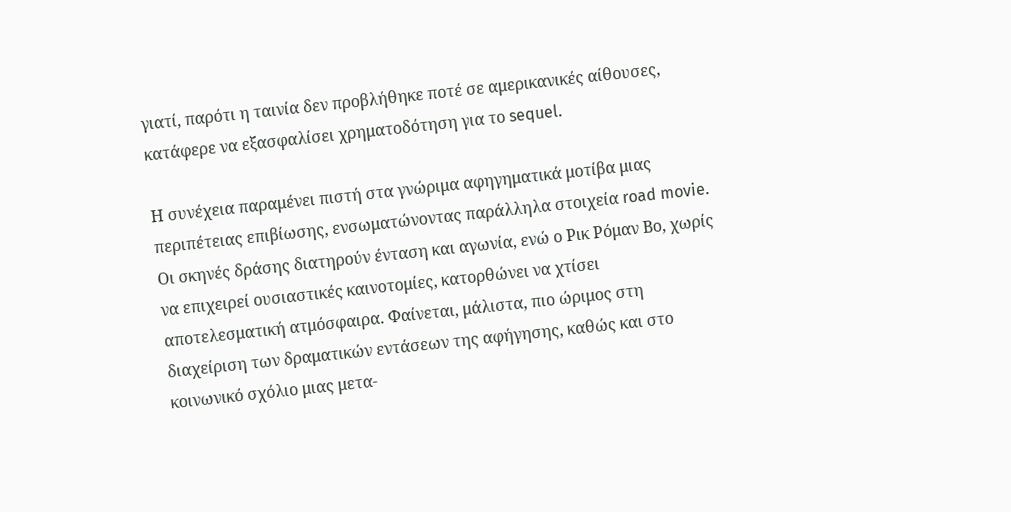γιατί, παρότι η ταινία δεν προβλήθηκε ποτέ σε αμερικανικές αίθουσες, κατάφερε να εξασφαλίσει χρηματοδότηση για το sequel.

Η συνέχεια παραμένει πιστή στα γνώριμα αφηγηματικά μοτίβα μιας περιπέτειας επιβίωσης, ενσωματώνοντας παράλληλα στοιχεία road movie. Οι σκηνές δράσης διατηρούν ένταση και αγωνία, ενώ ο Ρικ Ρόμαν Βο, χωρίς να επιχειρεί ουσιαστικές καινοτομίες, κατορθώνει να χτίσει αποτελεσματική ατμόσφαιρα. Φαίνεται, μάλιστα, πιο ώριμος στη διαχείριση των δραματικών εντάσεων της αφήγησης, καθώς και στο κοινωνικό σχόλιο μιας μετα-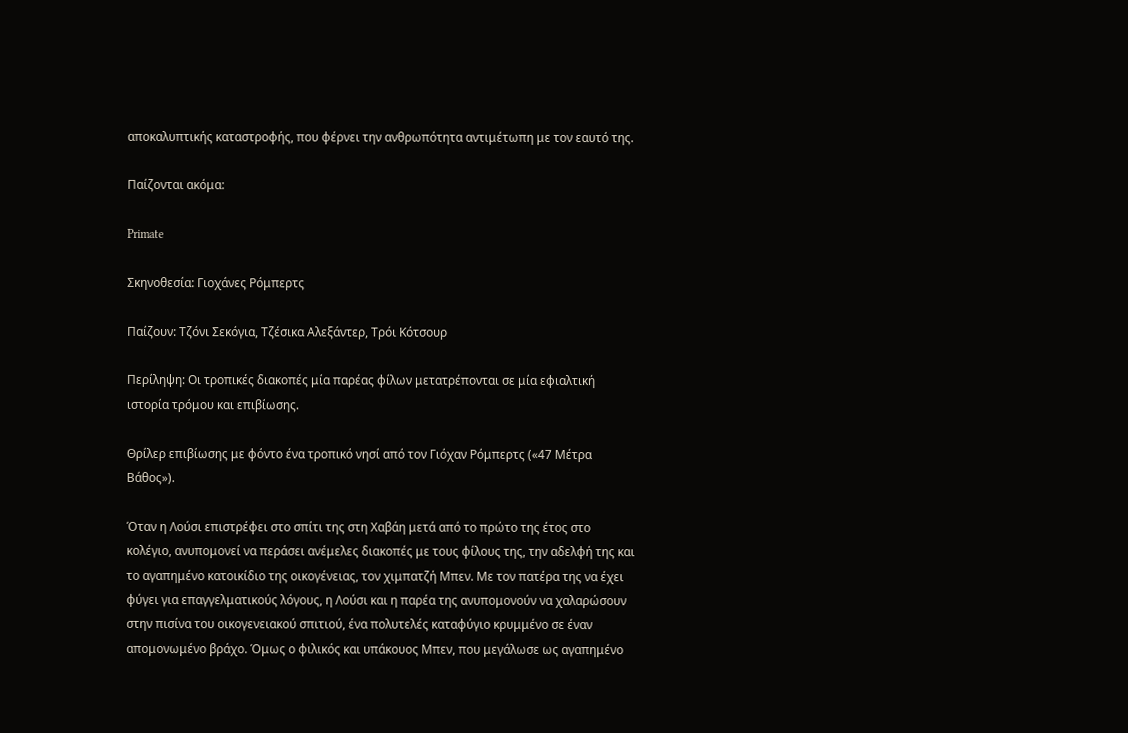αποκαλυπτικής καταστροφής, που φέρνει την ανθρωπότητα αντιμέτωπη με τον εαυτό της.

Παίζονται ακόμα:

Primate

Σκηνοθεσία: Γιοχάνες Ρόμπερτς

Παίζουν: Τζόνι Σεκόγια, Τζέσικα Αλεξάντερ, Τρόι Κότσουρ

Περίληψη: Oι τροπικές διακοπές μία παρέας φίλων μετατρέπονται σε μία εφιαλτική ιστορία τρόμου και επιβίωσης.

Θρίλερ επιβίωσης με φόντο ένα τροπικό νησί από τον Γιόχαν Ρόμπερτς («47 Μέτρα Βάθος»).

Όταν η Λούσι επιστρέφει στο σπίτι της στη Χαβάη μετά από το πρώτο της έτος στο κολέγιο, ανυπομονεί να περάσει ανέμελες διακοπές με τους φίλους της, την αδελφή της και το αγαπημένο κατοικίδιο της οικογένειας, τον χιμπατζή Μπεν. Με τον πατέρα της να έχει φύγει για επαγγελματικούς λόγους, η Λούσι και η παρέα της ανυπομονούν να χαλαρώσουν στην πισίνα του οικογενειακού σπιτιού, ένα πολυτελές καταφύγιο κρυμμένο σε έναν απομονωμένο βράχο. Όμως ο φιλικός και υπάκουος Μπεν, που μεγάλωσε ως αγαπημένο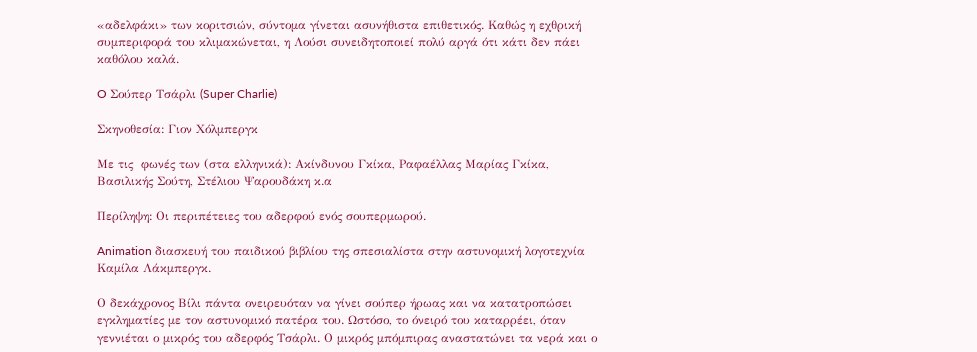«αδελφάκι» των κοριτσιών, σύντομα γίνεται ασυνήθιστα επιθετικός. Καθώς η εχθρική συμπεριφορά του κλιμακώνεται, η Λούσι συνειδητοποιεί πολύ αργά ότι κάτι δεν πάει καθόλου καλά.

O Σούπερ Τσάρλι (Super Charlie)

Σκηνοθεσία: Γιον Χόλμπεργκ

Με τις  φωνές των (στα ελληνικά): Ακίνδυνου Γκίκα, Ραφαέλλας Μαρίας Γκίκα, Βασιλικής Σούτη, Στέλιου Ψαρουδάκη κ.α

Περίληψη: Οι περιπέτειες του αδερφού ενός σουπερμωρού.

Animation διασκευή του παιδικού βιβλίου της σπεσιαλίστα στην αστυνομική λογοτεχνία Καμίλα Λάκμπεργκ.

Ο δεκάχρονος Βίλι πάντα ονειρευόταν να γίνει σούπερ ήρωας και να κατατροπώσει εγκληματίες με τον αστυνομικό πατέρα του. Ωστόσο, το όνειρό του καταρρέει, όταν γεννιέται ο μικρός του αδερφός Τσάρλι. Ο μικρός μπόμπιρας αναστατώνει τα νερά και ο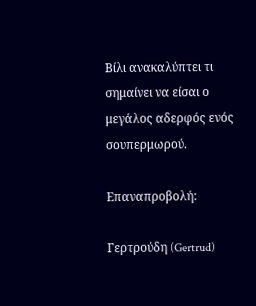Βίλι ανακαλύπτει τι σημαίνει να είσαι ο μεγάλος αδερφός ενός σουπερμωρού.

Επαναπροβολή:

Γερτρούδη (Gertrud)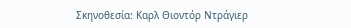Σκηνοθεσία: Καρλ Θιοντόρ Ντράγιερ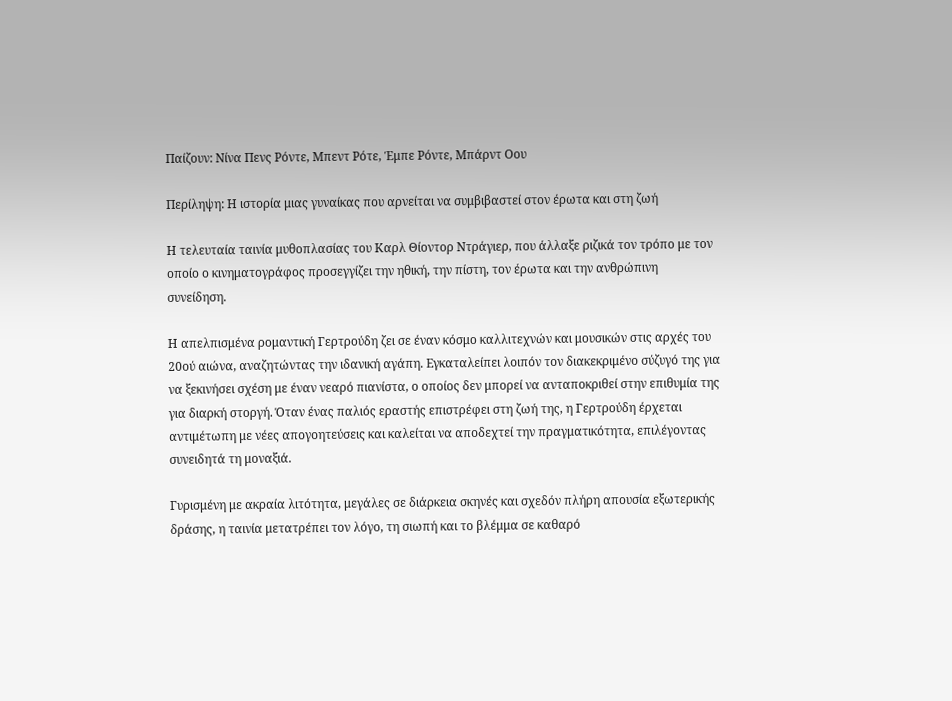Παίζουν: Νίνα Πενς Ρόντε, Μπεντ Ρότε, Έμπε Ρόντε, Μπάρντ Οου

Περίληψη: Η ιστορία μιας γυναίκας που αρνείται να συμβιβαστεί στον έρωτα και στη ζωή

Η τελευταία ταινία μυθοπλασίας του Καρλ Θίοντορ Ντράγιερ, που άλλαξε ριζικά τον τρόπο με τον οποίο ο κινηματογράφος προσεγγίζει την ηθική, την πίστη, τον έρωτα και την ανθρώπινη συνείδηση.

Η απελπισμένα ρομαντική Γερτρούδη ζει σε έναν κόσμο καλλιτεχνών και μουσικών στις αρχές του 20ού αιώνα, αναζητώντας την ιδανική αγάπη. Εγκαταλείπει λοιπόν τον διακεκριμένο σύζυγό της για να ξεκινήσει σχέση με έναν νεαρό πιανίστα, ο οποίος δεν μπορεί να ανταποκριθεί στην επιθυμία της για διαρκή στοργή. Όταν ένας παλιός εραστής επιστρέφει στη ζωή της, η Γερτρούδη έρχεται αντιμέτωπη με νέες απογοητεύσεις και καλείται να αποδεχτεί την πραγματικότητα, επιλέγοντας συνειδητά τη μοναξιά.

Γυρισμένη με ακραία λιτότητα, μεγάλες σε διάρκεια σκηνές και σχεδόν πλήρη απουσία εξωτερικής δράσης, η ταινία μετατρέπει τον λόγο, τη σιωπή και το βλέμμα σε καθαρό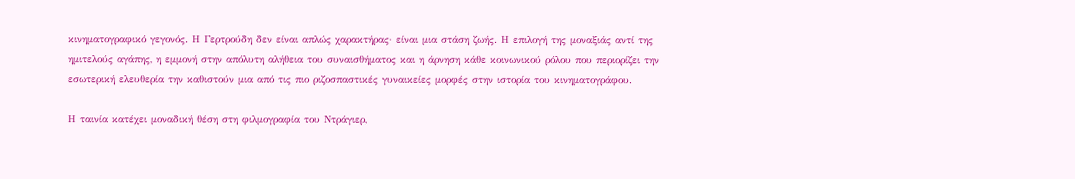κινηματογραφικό γεγονός. Η Γερτρούδη δεν είναι απλώς χαρακτήρας· είναι μια στάση ζωής. Η επιλογή της μοναξιάς αντί της ημιτελούς αγάπης, η εμμονή στην απόλυτη αλήθεια του συναισθήματος και η άρνηση κάθε κοινωνικού ρόλου που περιορίζει την εσωτερική ελευθερία την καθιστούν μια από τις πιο ριζοσπαστικές γυναικείες μορφές στην ιστορία του κινηματογράφου.

Η ταινία κατέχει μοναδική θέση στη φιλμογραφία του Ντράγιερ,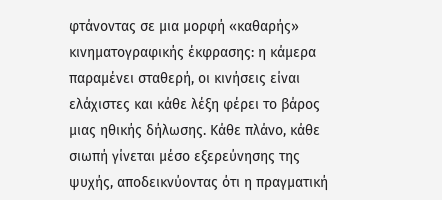φτάνοντας σε μια μορφή «καθαρής» κινηματογραφικής έκφρασης: η κάμερα παραμένει σταθερή, οι κινήσεις είναι ελάχιστες και κάθε λέξη φέρει το βάρος μιας ηθικής δήλωσης. Κάθε πλάνο, κάθε σιωπή γίνεται μέσο εξερεύνησης της ψυχής, αποδεικνύοντας ότι η πραγματική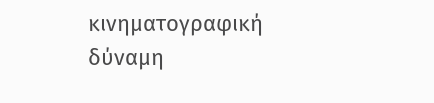κινηματογραφική δύναμη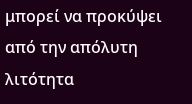μπορεί να προκύψει από την απόλυτη λιτότητα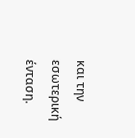και την εσωτερική ένταση.